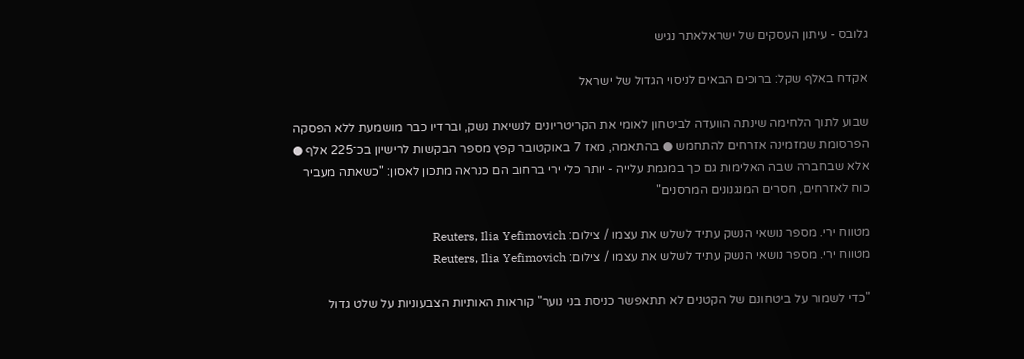גלובס - עיתון העסקים של ישראלאתר נגיש

אקדח באלף שקל: ברוכים הבאים לניסוי הגדול של ישראל

שבוע לתוך הלחימה שינתה הוועדה לביטחון לאומי את הקריטריונים לנשיאת נשק, וברדיו כבר מושמעת ללא הפסקה הפרסומת שמזמינה אזרחים להתחמש ● בהתאמה, מאז 7 באוקטובר קפץ מספר הבקשות לרישיון בכ־225 אלף ● אלא שבחברה שבה האלימות גם כך במגמת עלייה - יותר כלי ירי ברחוב הם כנראה מתכון לאסון: "כשאתה מעביר כוח לאזרחים, חסרים המנגנונים המרסנים"

מטווח ירי. מספר נושאי הנשק עתיד לשלש את עצמו / צילום: Reuters, Ilia Yefimovich
מטווח ירי. מספר נושאי הנשק עתיד לשלש את עצמו / צילום: Reuters, Ilia Yefimovich

"כדי לשמור על ביטחונם של הקטנים לא תתאפשר כניסת בני נוער" קוראות האותיות הצבעוניות על שלט גדול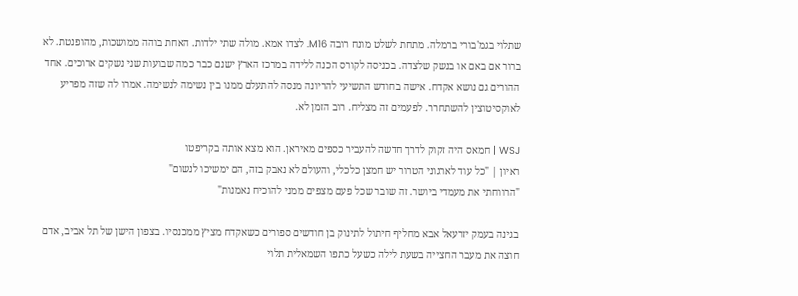שתלוי בגמ'בורי ברמלה. מתחת לשלט מונח רובה M16. לצדו אמא. מולה שתי ילדות. האחת בוהה ממושכות, מהופנטת. לא ברור אם באם או בנשק שלצדה. בכניסה לקורס הכנה ללידה במרכז הארץ ישנם כבר כמה שבועות שני נשקים ארוכים. אחד ההורים גם נושא אקדח. אישה בחודש התשיעי להריונה מנסה להתעלם ממנו בין נשימה לנשימה. אמרו לה שזה מפריע לאוקסיטוצין להשתחרר. לפעמים זה מצליח. רוב הזמן לא.

WSJ | חמאס היה זקוק לדרך חדשה להעביר כספים מאיראן. הוא מצא אותה בקריפטו
ראיון | "כל עוד לארגוני הטרור יש חמצן כלכלי, והעולם לא נאבק בזה, הם ימשיכו לנשום"
"הרווחתי את מעמדי ביושר. זה שובר שכל פעם מצפים ממני להוכיח נאמנות"

בגינה בעמק יזרעאל אבא מחליף חיתול לתינוק בן חודשים ספורים כשאקדח מציץ ממכנסיו. בצפון הישן של תל אביב, אדם חוצה את מעבר החצייה בשעת לילה כשעל כתפו השמאלית תלוי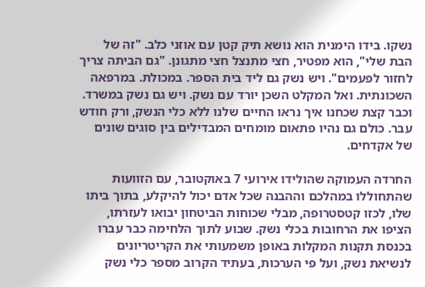נשקו. בידו הימנית הוא נושא תיק קטן עם אוזני כלב. "זה של הבת שלי", הוא מפטיר, חצי מתנצל חצי מתגונן. "גם הביתה צריך לחזור לפעמים". ויש נשק גם ליד בית הספר. במכולת. במרפאה השכונתית. ואל המקלט השכן יורד עם נשק. ויש גם נשק במשרד. וכבר קצת שכחנו איך נראו החיים שלנו ללא כלי הנשק, ורק חודש עבר. כולם גם נהיו פתאום מומחים המבדילים בין סוגים שונים של אקדחים.

החרדה העמוקה שהולידו אירועי 7 באוקטובר, עם הזוועות שהתחוללו במהלכם וההבנה שכל אדם יכול להיקלע, בתוך ביתו שלו, לכזו קטסטרופה, מבלי שכוחות הביטחון יבואו לעזרתו, הציפו את הרחובות בכלי נשק. שבוע לתוך הלחימה כבר עברו בכנסת תקנות המקלות באופן משמעותי את הקריטריונים לנשיאת נשק, ועל פי הערכות, בעתיד הקרוב מספר כלי נשק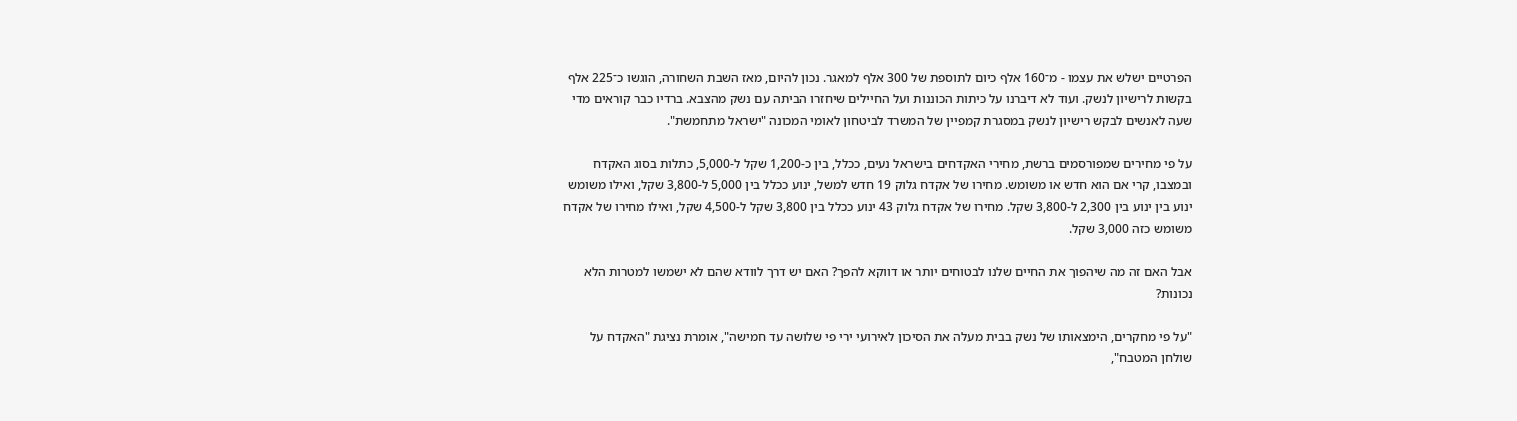הפרטיים ישלש את עצמו - מ־160 אלף כיום לתוספת של 300 אלף למאגר. נכון להיום, מאז השבת השחורה, הוגשו כ־225 אלף בקשות לרישיון לנשק. ועוד לא דיברנו על כיתות הכוננות ועל החיילים שיחזרו הביתה עם נשק מהצבא. ברדיו כבר קוראים מדי שעה לאנשים לבקש רישיון לנשק במסגרת קמפיין של המשרד לביטחון לאומי המכונה "ישראל מתחמשת".

על פי מחירים שמפורסמים ברשת, מחירי האקדחים בישראל נעים, ככלל, בין כ-1,200 שקל ל-5,000, כתלות בסוג האקדח ובמצבו, קרי אם הוא חדש או משומש. מחירו של אקדח גלוק 19 חדש למשל, ינוע ככלל בין 5,000 ל-3,800 שקל, ואילו משומש ינוע בין ינוע בין 2,300 ל-3,800 שקל. מחירו של אקדח גלוק 43 ינוע ככלל בין 3,800 שקל ל-4,500 שקל, ואילו מחירו של אקדח משומש כזה 3,000 שקל.

אבל האם זה מה שיהפוך את החיים שלנו לבטוחים יותר או דווקא להפך? האם יש דרך לוודא שהם לא ישמשו למטרות הלא נכונות?

"על פי מחקרים, הימצאותו של נשק בבית מעלה את הסיכון לאירועי ירי פי שלושה עד חמישה", אומרת נציגת "האקדח על שולחן המטבח",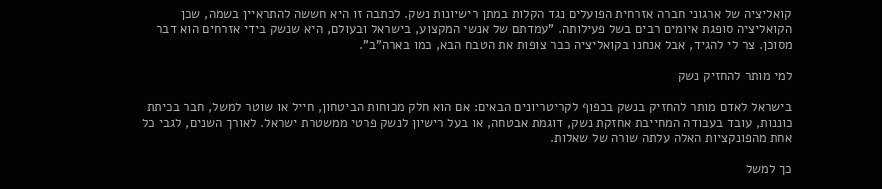קואליציה של ארגוני חברה אזרחית הפועלים נגד הקלות במתן רישיונות נשק. לכתבה זו היא חששה להתראיין בשמה, שכן הקואליציה סופגת איומים רבים בשל פעילותה. "עמדתם של אנשי המקצוע, בישראל ובעולם, היא שנשק בידי אזרחים הוא דבר מסוכן. צר לי להגיד, אבל אנחנו בקואליציה כבר צופות את הטבח הבא, כמו בארה"ב".

למי מותר להחזיק נשק

בישראל לאדם מותר להחזיק בנשק בכפוף לקריטריונים הבאים: אם הוא חלק מכוחות הביטחון, חייל או שוטר למשל, חבר בכיתת כוננות, עובד בעבודה המחייבת אחזקת נשק, דוגמת אבטחה, או בעל רישיון לנשק פרטי ממשטרת ישראל. לאורך השנים, לגבי כל אחת מהפונקציות האלה עלתה שורה של שאלות.

כך למשל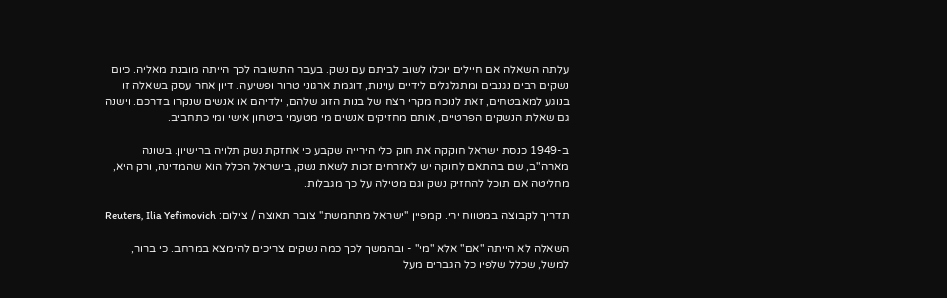עלתה השאלה אם חיילים יוכלו לשוב לביתם עם נשק. בעבר התשובה לכך הייתה מובנת מאליה. כיום נשקים רבים נגנבים ומתגלגלים לידיים עוינות, דוגמת ארגוני טרור ופשיעה. דיון אחר עסק בשאלה זו בנוגע למאבטחים, זאת לנוכח מקרי רצח של בנות הזוג שלהם, ילדיהם או אנשים שנקרו בדרכם. וישנה גם שאלת הנשקים הפרטיים, אותם מחזיקים אנשים מי מטעמי ביטחון אישי ומי כתחביב.

ב-1949 כנסת ישראל חוקקה את חוק כלי הירייה שקבע כי אחזקת נשק תלויה ברישיון. בשונה מארה"ב, שם בהתאם לחוקה יש לאזרחים זכות לשאת נשק, בישראל הכלל הוא שהמדינה, ורק היא, מחליטה אם תוכל להחזיק נשק וגם מטילה על כך מגבלות.

תדריך לקבוצה במטווח ירי. קמפיין ''ישראל מתחמשת'' צובר תאוצה / צילום: Reuters, Ilia Yefimovich

השאלה לא הייתה "אם" אלא "מי" - ובהמשך לכך כמה נשקים צריכים להימצא במרחב. כי ברור, למשל, שכלל שלפיו כל הגברים מעל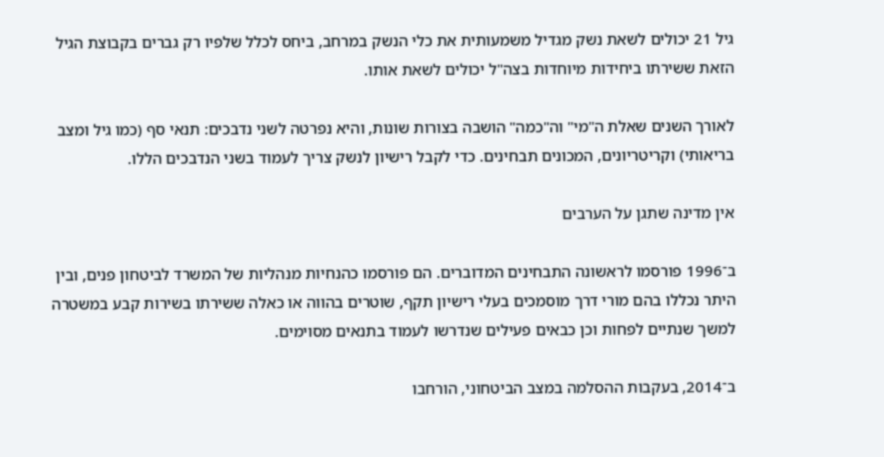גיל 21 יכולים לשאת נשק מגדיל משמעותית את כלי הנשק במרחב, ביחס לכלל שלפיו רק גברים בקבוצת הגיל הזאת ששירתו ביחידות מיוחדות בצה"ל יכולים לשאת אותו.

לאורך השנים שאלת ה"מי" וה"כמה" הושבה בצורות שונות, והיא נפרטה לשני נדבכים: תנאי סף (כמו גיל ומצב בריאותי) וקריטריונים, המכונים תבחינים. כדי לקבל רישיון לנשק צריך לעמוד בשני הנדבכים הללו.

אין מדינה שתגן על הערבים

ב־1996 פורסמו לראשונה התבחינים המדוברים. הם פורסמו כהנחיות מנהליות של המשרד לביטחון פנים, ובין היתר נכללו בהם מורי דרך מוסמכים בעלי רישיון תקף, שוטרים בהווה או כאלה ששירתו בשירות קבע במשטרה למשך שנתיים לפחות וכן כבאים פעילים שנדרשו לעמוד בתנאים מסוימים.

ב־2014, בעקבות ההסלמה במצב הביטחוני, הורחבו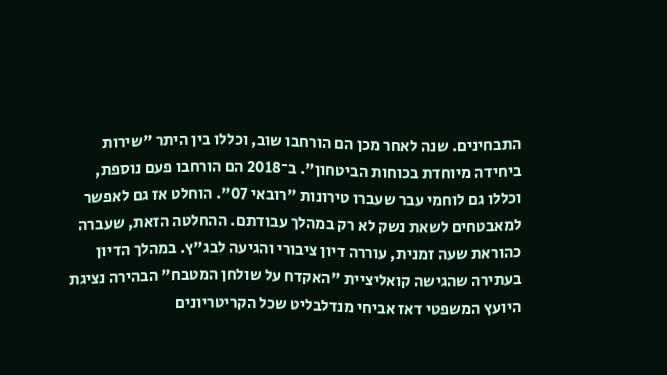התבחינים. שנה לאחר מכן הם הורחבו שוב, וכללו בין היתר "שירות ביחידה מיוחדת בכוחות הביטחון". ב־2018 הם הורחבו פעם נוספת, וכללו גם לוחמי עבר שעברו טירונות "רובאי 07". הוחלט אז גם לאפשר למאבטחים לשאת נשק לא רק במהלך עבודתם. ההחלטה הזאת, שעברה כהוראת שעה זמנית, עוררה דיון ציבורי והגיעה לבג"ץ. במהלך הדיון בעתירה שהגישה קואליציית "האקדח על שולחן המטבח" הבהירה נציגת היועץ המשפטי דאז אביחי מנדלבליט שכל הקריטריונים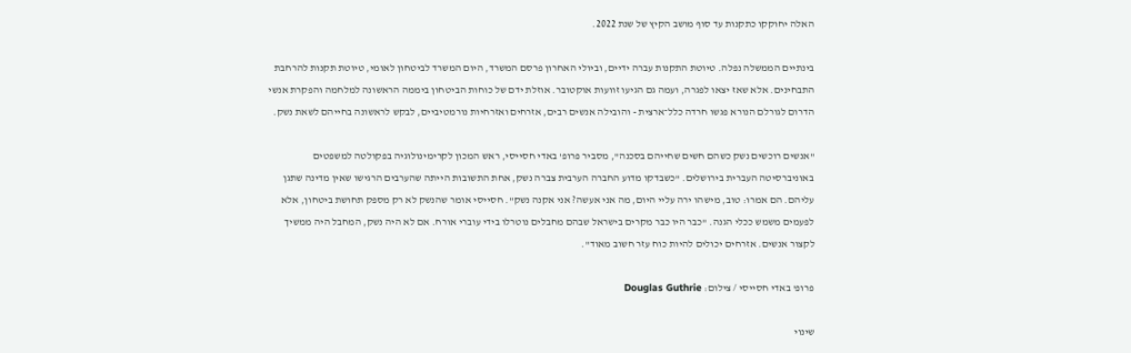האלה יחוקקו כתקנות עד סוף מושב הקיץ של שנת 2022.

בינתיים הממשלה נפלה. טיוטת התקנות עברה ידיים, וביולי האחרון פרסם המשרד, היום המשרד לביטחון לאומי, טיוטת תקנות להרחבת התבחינים. אלא שאז יצאו לפגרה, ועמה גם הגיעו זוועות אוקטובר. אוזלת ידם של כוחות הביטחון ביממה הראשונה למלחמה והפקרת אנשי הדרום לגורלם הנורא פגשו חרדה כלל־ארצית - והובילה אנשים רבים, אזרחים ואזרחיות נורמטיביים, לבקש לראשונה בחייהם לשאת נשק.

"אנשים רוכשים נשק כשהם חשים שחייהם בסכנה", מסביר פרופ' באדי חסייסי, ראש המכון לקרימינולוגיה בפקולטה למשפטים באוניברסיטה העברית בירושלים. "כשבדקו מדוע החברה הערבית צברה נשק, אחת התשובות הייתה שהערבים הרגישו שאין מדינה שתגן עליהם. הם אמרו: טוב, מישהו ירה עליי היום, מה אני אעשה? אני אקנה נשק". חסייסי אומר שהנשק לא רק מספק תחושת ביטחון, אלא לפעמים משמש ככלי הגנה. "כבר היו כבר מקרים בישראל שבהם מחבלים נוטרלו בידי עוברי אורח. אם לא היה נשק, המחבל היה ממשיך לקצור אנשים. אזרחים יכולים להיות כוח עזר חשוב מאוד".

פרופ' באדי חסייסי / צילום: Douglas Guthrie

שינוי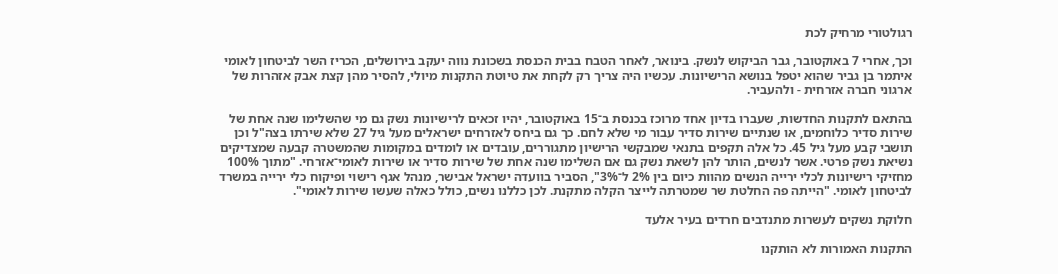רגולטורי מרחיק לכת

וכך, אחרי 7 באוקטובר, גבר הביקוש לנשק. בינואר, לאחר הטבח בבית הכנסת בשכונת נווה יעקב בירושלים, הכריז השר לביטחון לאומי איתמר בן גביר שהוא יטפל בנושא הרישיונות. עכשיו היה צריך רק לקחת את טיוטת התקנות מיולי, להסיר מהן קצת אבק אזהרות של ארגוני חברה אזרחית - ולהעביר.

בהתאם לתקנות החדשות, שעברו בדיון אחד מרוכז בכנסת ב־15 באוקטובר, יהיו זכאים לרישיונות נשק גם מי שהשלימו שנה אחת של שירות סדיר כלוחמים, או שנתיים שירות סדיר עבור מי שלא לחם. כך גם ביחס לאזרחים ישראלים מעל גיל 27 שלא שירתו בצה"ל וכן תושבי קבע מעל גיל 45. כל אלה תקפים בתנאי שמבקשי הרישיון מתגוררים, עובדים או לומדים במקומות שהמשטרה קבעה שמצדיקים נשיאת נשק פרטי. אשר לנשים, הותר להן לשאת נשק גם אם השלימו שנה אחת של שירות סדיר או שירות לאומי־אזרחי. "מתוך 100% מחזיקי רישיונות לכלי ירייה הנשים מהוות כיום בין 2% ל־3%", הסביר בוועדה ישראל אבישר, מנהל אגף רישוי ופיקוח כלי ירייה במשרד לביטחון לאומי. "הייתה פה החלטת שר שמטרתה לייצר הקלה מתקנת. לכן כללנו נשים, כולל כאלה שעשו שירות לאומי".

חלוקת נשקים לעשרות מתנדבים חרדים בעיר אלעד

התקנות האמורות לא הותקנו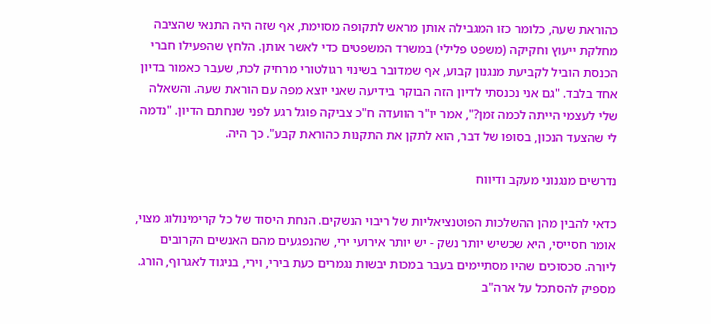כהוראת שעה, כלומר כזו המגבילה אותן מראש לתקופה מסוימת, אף שזה היה התנאי שהציבה מחלקת ייעוץ וחקיקה (משפט פלילי) במשרד המשפטים כדי לאשר אותן. הלחץ שהפעילו חברי הכנסת הוביל לקביעת מנגנון קבוע, אף שמדובר בשינוי רגולטורי מרחיק לכת, שעבר כאמור בדיון אחד בלבד. "גם אני נכנסתי לדיון הזה הבוקר בידיעה שאני יוצא מפה עם הוראת שעה. והשאלה שלי לעצמי הייתה לכמה זמן?", אמר יו"ר הוועדה ח"כ צביקה פוגל רגע לפני שנחתם הדיון. "נדמה לי שהצעד הנכון, בסופו של דבר, הוא לתקן את התקנות כהוראת קבע". כך היה.

נדרשים מנגנוני מעקב ודיווח

כדאי להבין מהן ההשלכות הפוטנציאליות של ריבוי הנשקים. הנחת היסוד של כל קרימינולוג מצוי, אומר חסייסי, היא שכשיש יותר נשק - יש יותר אירועי ירי, שהנפגעים מהם האנשים הקרובים ליורה. סכסוכים שהיו מסתיימים בעבר במכות יבשות נגמרים כעת בירי, וירי, בניגוד לאגרוף, הורג. מספיק להסתכל על ארה"ב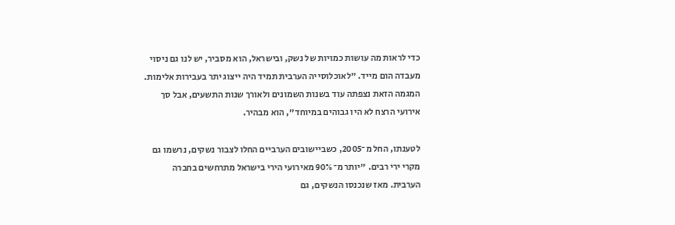כדי לראות מה עושות כמויות של נשק, ובישראל, הוא מסביר, יש לנו גם ניסוי מעבדה הום מייד. "לאוכלוסייה הערבית תמיד היה ייצוג יתר בעבירות אלימות. המגמה הזאת נצפתה עוד בשנות השמונים ולאורך שנות התשעים, אבל סך אירועי הרצח לא היו גבוהים במיוחד", הוא מבהיר.

לטענתו, החל מ־2005, כשביישובים הערביים החלו לצבור נשקים, נרשמו גם מקרי ירי רבים. "יותר מ־90% מאירועי הירי בישראל מתרחשים בחברה הערבית. מאז שנכנסו הנשקים, גם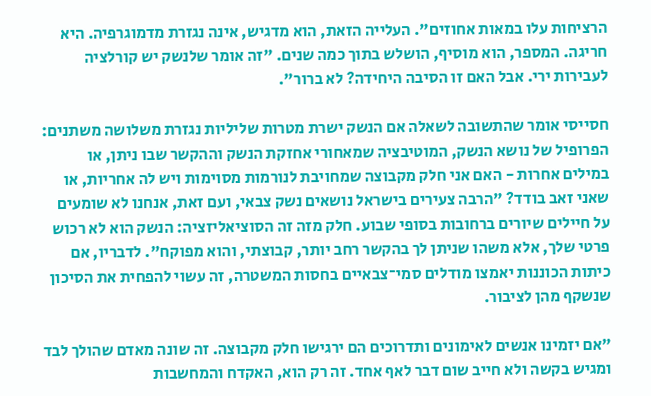הרציחות עלו במאות אחוזים". העלייה הזאת, הוא מדגיש, אינה נגזרת מדמוגרפיה. היא חריגה. המספר, הוא מוסיף, הושלש בתוך כמה שנים. "זה אומר שלנשק יש קורלציה לעבירות ירי. אבל האם זו הסיבה היחידה? לא ברור".

חסייסי אומר שהתשובה לשאלה אם הנשק ישרת מטרות שליליות נגזרת משלושה משתנים: הפרופיל של נושא הנשק, המוטיבציה שמאחורי אחזקת הנשק וההקשר שבו ניתן, או במילים אחרות - האם אני חלק מקבוצה שמחויבת לנורמות מסוימות ויש לה אחריות, או שאני זאב בודד? "הרבה צעירים בישראל נושאים נשק צבאי, ועם זאת, אנחנו לא שומעים על חיילים שיורים ברחובות בסופי שבוע. חלק מזה זה הסוציאליזציה: הנשק הוא לא רכוש פרטי שלך, אלא משהו שניתן לך בהקשר רחב יותר, קבוצתי, והוא מפוקח". לדבריו, אם כיתות הכוננות יאמצו מודלים סמי־צבאיים בחסות המשטרה, זה עשוי להפחית את הסיכון שנשקף מהן לציבור.

"אם יזמינו אנשים לאימונים ותדרוכים הם ירגישו חלק מקבוצה. זה שונה מאדם שהולך לבד ומגיש בקשה ולא חייב שום דבר לאף אחד. זה רק הוא, האקדח והמחשבות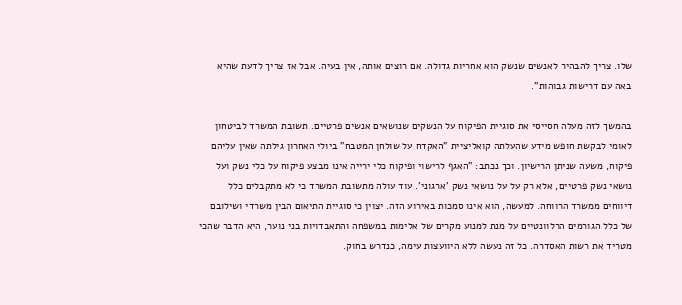שלו. צריך להבהיר לאנשים שנשק הוא אחריות גדולה. אם רוצים אותה, אין בעיה. אבל אז צריך לדעת שהיא באה עם דרישות גבוהות".

בהמשך לזה מעלה חסייסי את סוגיית הפיקוח על הנשקים שנושאים אנשים פרטיים. תשובת המשרד לביטחון לאומי לבקשת חופש מידע שהעלתה קואליציית "האקדח על שולחן המטבח" ביולי האחרון גילתה שאין עליהם פיקוח, משעה שניתן הרישיון. וכך נכתב: "האגף לרישוי ופיקוח כלי ירייה אינו מבצע פיקוח על כלי נשק ועל נושאי נשק פרטיים, אלא רק על על נושאי נשק 'ארגוני'. עוד עולה מתשובת המשרד כי לא מתקבלים כלל דיווחים ממשרד הרווחה. למעשה, הוא אינו סמכות באירוע הזה. יצוין כי סוגיית התיאום הבין משרדי ושילובם של כלל הגורמים הרלוונטיים על מנת למנוע מקרים של אלימות במשפחה והתאבדויות בני נוער, היא הדבר שהכי מטריד את רשות האסדרה. כל זה נעשה ללא היוועצות עימה, כנדרש בחוק.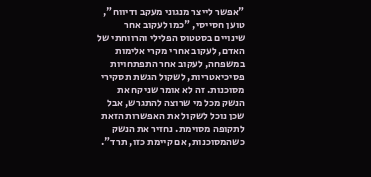"אפשר לייצר מנגוני מעקב ודיווח", טוען חסייסי, "כמו לעקוב אחר שינויים בסטטוס הפלילי והרווחתי של האדם, לעקוב אחרי מקרי אלימות במשפחה, לעקוב אחר התפתחויות פסיכיאטריות, לשקול הגשת תסקירי מסוכנות. זה לא אומר שניקח את הנשק מכל מי שרוצה להתגרש, אבל שכן נוכל לשקול את האפשרות הזאת לתקופה מסוימת. נחזיר את הנשק כשהמסוכנות, אם קיימת כזו, תרד".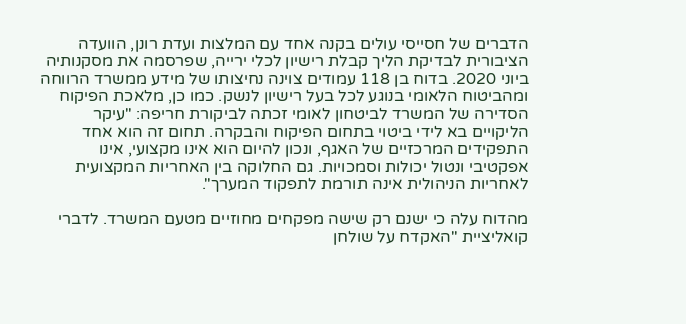הדברים של חסייסי עולים בקנה אחד עם המלצות ועדת רונן, הוועדה הציבורית לבדיקת הליך קבלת רישיון לכלי ירייה, שפרסמה את מסקנותיה ביוני 2020. בדוח בן 118 עמודים צוינה נחיצותו של מידע ממשרד הרווחה ומהביטוח הלאומי בנוגע לכל בעל רישיון לנשק. כמו כן, מלאכת הפיקוח הסדירה של המשרד לביטחון לאומי זכתה לביקורת חריפה: "עיקר הליקויים בא לידי ביטוי בתחום הפיקוח והבקרה. תחום זה הוא אחד התפקידים המרכזיים של האגף, ונכון להיום הוא אינו מקצועי, אינו אפקטיבי ונטול יכולות וסמכויות. גם החלוקה בין האחריות המקצועית לאחריות הניהולית אינה תורמת לתפקוד המערך".

מהדוח עלה כי ישנם רק שישה מפקחים מחוזיים מטעם המשרד. לדברי קואליציית "האקדח על שולחן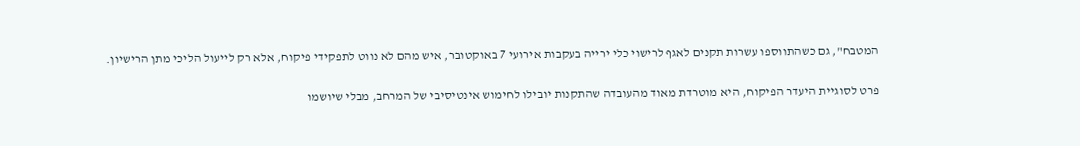המטבח", גם כשהתווספו עשרות תקנים לאגף לרישוי כלי ירייה בעקבות אירועי 7 באוקטובר, איש מהם לא נווט לתפקידי פיקוח, אלא רק לייעול הליכי מתן הרישיון.

פרט לסוגיית היעדר הפיקוח, היא מוטרדת מאוד מהעובדה שהתקנות יובילו לחימוש אינטיסיבי של המרחב, מבלי שיושמו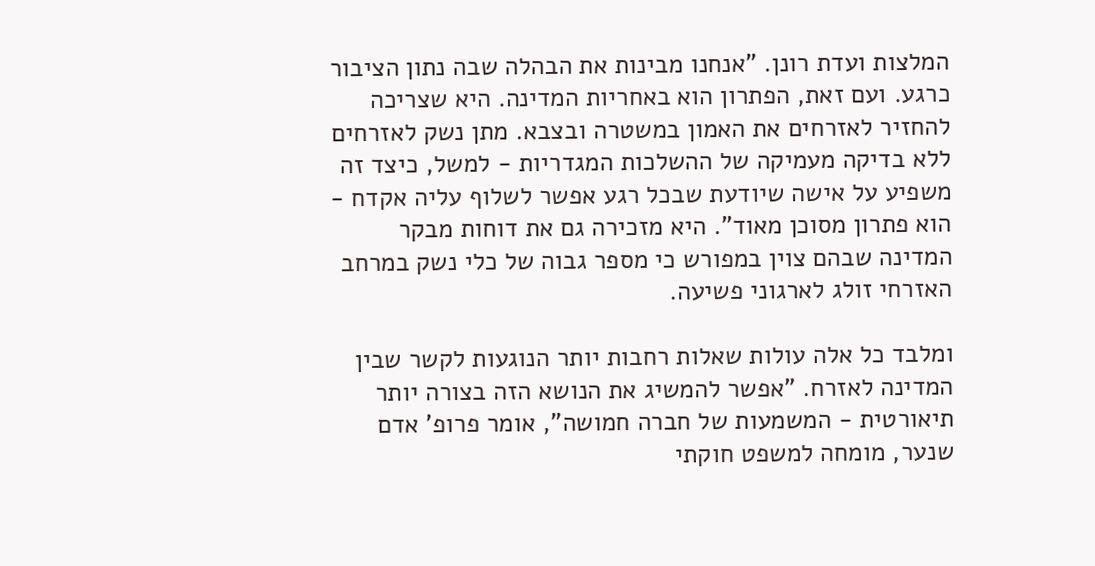המלצות ועדת רונן. "אנחנו מבינות את הבהלה שבה נתון הציבור כרגע. ועם זאת, הפתרון הוא באחריות המדינה. היא שצריכה להחזיר לאזרחים את האמון במשטרה ובצבא. מתן נשק לאזרחים ללא בדיקה מעמיקה של ההשלכות המגדריות - למשל, כיצד זה משפיע על אישה שיודעת שבכל רגע אפשר לשלוף עליה אקדח - הוא פתרון מסוכן מאוד". היא מזכירה גם את דוחות מבקר המדינה שבהם צוין במפורש כי מספר גבוה של כלי נשק במרחב האזרחי זולג לארגוני פשיעה.

ומלבד כל אלה עולות שאלות רחבות יותר הנוגעות לקשר שבין המדינה לאזרח. "אפשר להמשיג את הנושא הזה בצורה יותר תיאורטית - המשמעות של חברה חמושה", אומר פרופ' אדם שנער, מומחה למשפט חוקתי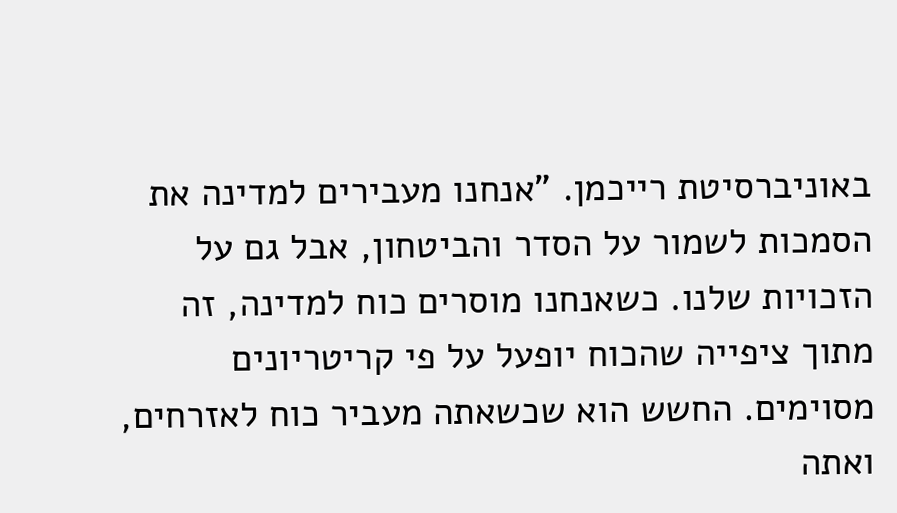באוניברסיטת רייכמן. "אנחנו מעבירים למדינה את הסמכות לשמור על הסדר והביטחון, אבל גם על הזכויות שלנו. כשאנחנו מוסרים כוח למדינה, זה מתוך ציפייה שהכוח יופעל על פי קריטריונים מסוימים. החשש הוא שכשאתה מעביר כוח לאזרחים, ואתה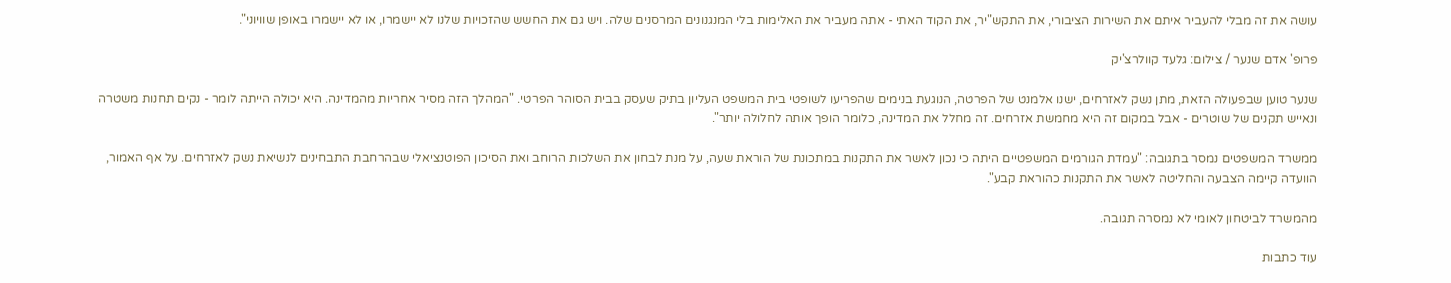עושה את זה מבלי להעביר איתם את השירות הציבורי, את התקש"יר, את הקוד האתי - אתה מעביר את האלימות בלי המנגנונים המרסנים שלה. ויש גם את החשש שהזכויות שלנו לא יישמרו, או לא יישמרו באופן שוויוני".

פרופ' אדם שנער / צילום: גלעד קוולרצ'יק

שנער טוען שבפעולה הזאת, מתן נשק לאזרחים, ישנו אלמנט של הפרטה, הנוגעת בנימים שהפריעו לשופטי בית המשפט העליון בתיק שעסק בבית הסוהר הפרטי. "המהלך הזה מסיר אחריות מהמדינה. היא יכולה הייתה לומר - נקים תחנות משטרה ונאייש תקנים של שוטרים - אבל במקום זה היא מחמשת אזרחים. זה מחלל את המדינה, כלומר הופך אותה לחלולה יותר".

ממשרד המשפטים נמסר בתגובה: "עמדת הגורמים המשפטיים היתה כי נכון לאשר את התקנות במתכונת של הוראת שעה, על מנת לבחון את השלכות הרוחב ואת הסיכון הפוטנציאלי שבהרחבת התבחינים לנשיאת נשק לאזרחים. על אף האמור, הוועדה קיימה הצבעה והחליטה לאשר את התקנות כהוראת קבע".

מהמשרד לביטחון לאומי לא נמסרה תגובה.

עוד כתבות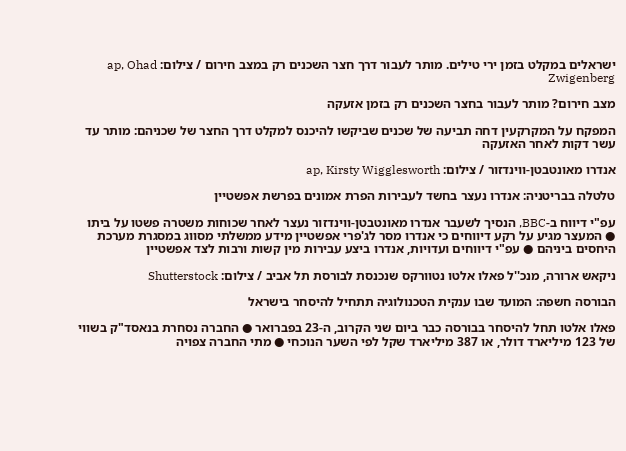ישראלים במקלט בזמן ירי טילים. מותר לעבור דרך חצר השכנים רק במצב חירום / צילום: ap, Ohad Zwigenberg

מצב חירום? מותר לעבור בחצר השכנים רק בזמן אזעקה

המפקח על המקרקעין דחה תביעה של שכנים שביקשו להיכנס למקלט דרך החצר של שכניהם: מותר עד עשר דקות לאחר האזעקה

אנדרו מאונטבטן-ווינדזור / צילום: ap, Kirsty Wigglesworth

טלטלה בבריטניה: אנדרו נעצר בחשד לעבירות הפרת אמונים בפרשת אפשטיין

עפ"י דיווח ב-BBC, הנסיך לשעבר אנדרו מאונטבטן-ווינדזור נעצר לאחר שכוחות משטרה פשטו על ביתו ● המעצר מגיע על רקע דיווחים כי אנדרו מסר לג'פרי אפשטיין מידע ממשלתי מסווג במסגרת מערכת היחסים ביניהם ● עפ"י דיווחים ועדויות, אנדרו ביצע עבירות מין קשות ורבות לצד אפשטיין

ניקאש ארורה, מנכ''ל פאלו אלטו נטוורקס שנכנסת לבורסת תל אביב / צילום: Shutterstock

הבורסה חשפה: המועד שבו ענקית הטכנולוגיה תתחיל להיסחר בישראל

פאלו אלטו תחל להיסחר בבורסה כבר ביום שני הקרוב, ה-23 בפברואר ● החברה נסחרת בנאסד"ק בשווי של 123 מיליארד דולר, או 387 מיליארד שקל לפי השער הנוכחי ● מתי החברה צפויה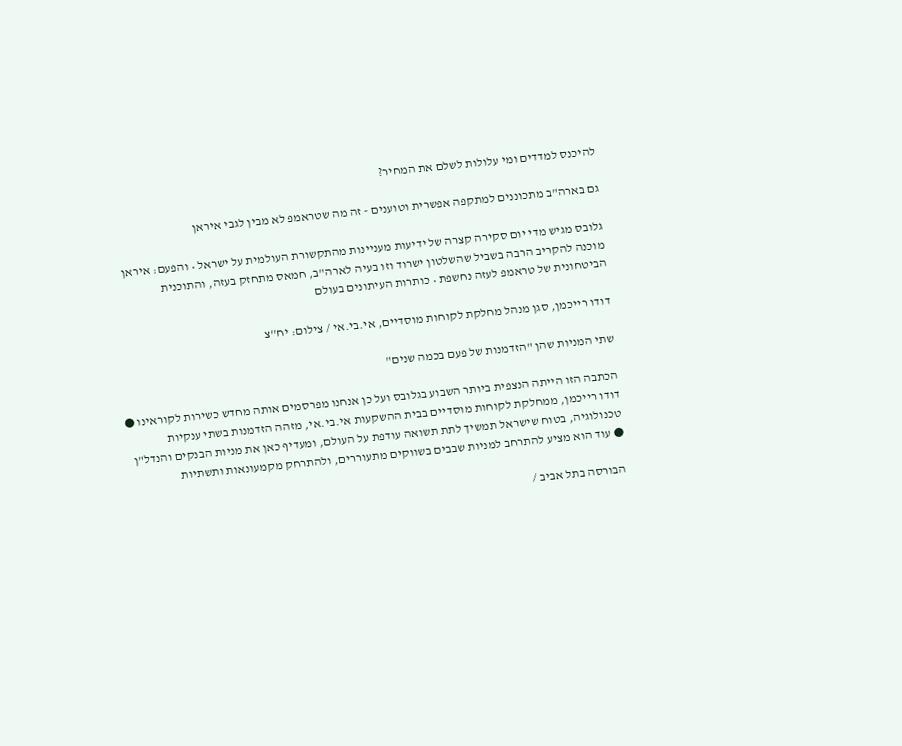להיכנס למדדים ומי עלולות לשלם את המחיר?

גם בארה"ב מתכוננים למתקפה אפשרית וטוענים - זה מה שטראמפ לא מבין לגבי איראן

גלובס מגיש מדי יום סקירה קצרה של ידיעות מעניינות מהתקשורת העולמית על ישראל • והפעם: איראן מוכנה להקריב הרבה בשביל שהשלטון ישרוד וזו בעיה לארה"ב, חמאס מתחזק בעזה, והתוכנית הביטחונית של טראמפ לעזה נחשפת • כותרות העיתונים בעולם

דודו רייכמן, סגן מנהל מחלקת לקוחות מוסדיים, אי.בי.אי / צילום: יח''צ

שתי המניות שהן "הזדמנות של פעם בכמה שנים"

הכתבה הזו הייתה הנצפית ביותר השבוע בגלובס ועל כן אנחנו מפרסמים אותה מחדש כשירות לקוראינו ● דודו רייכמן, ממחלקת לקוחות מוסדיים בבית ההשקעות אי.בי.אי, מזהה הזדמנות בשתי ענקיות טכנולוגיה, בטוח שישראל תמשיך לתת תשואה עודפת על העולם, ומעדיף כאן את מניות הבנקים והנדל"ן ● עוד הוא מציע להתרחב למניות שבבים בשווקים מתעוררים, ולהתרחק מקמעונאות ותשתיות

הבורסה בתל אביב /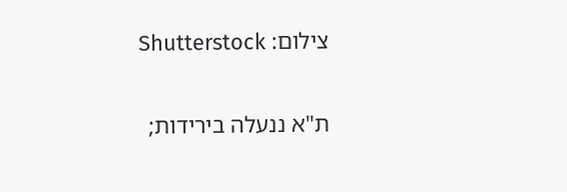צילום: Shutterstock

ת"א ננעלה בירידות;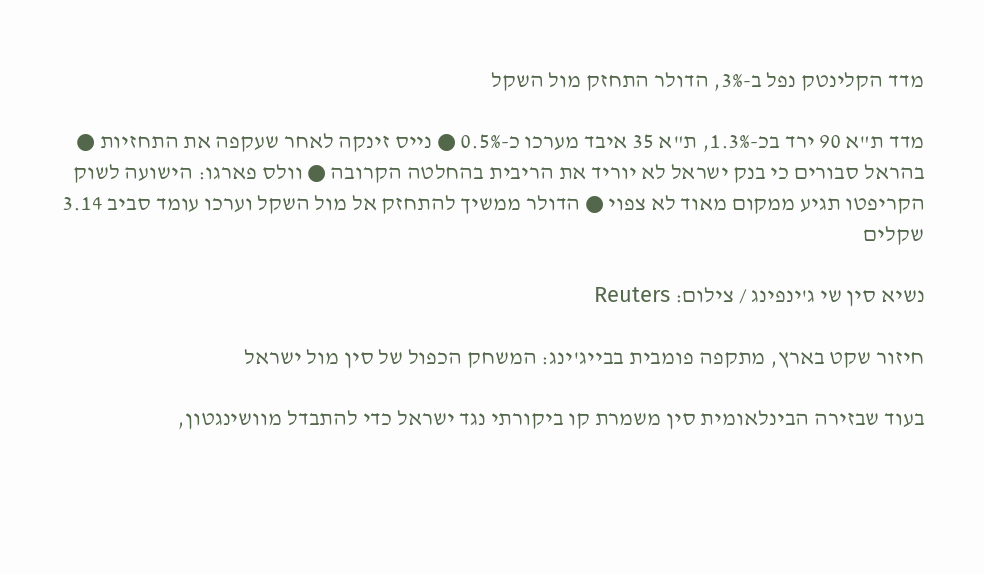מדד הקלינטק נפל ב-3%, הדולר התחזק מול השקל

מדד ת"א 90 ירד בכ-1.3%, ת"א 35 איבד מערכו כ-0.5% ● נייס זינקה לאחר שעקפה את התחזיות ● בהראל סבורים כי בנק ישראל לא יוריד את הריבית בהחלטה הקרובה ● וולס פארגו: הישועה לשוק הקריפטו תגיע ממקום מאוד לא צפוי ● הדולר ממשיך להתחזק אל מול השקל וערכו עומד סביב 3.14 שקלים

נשיא סין שי ג'ינפינג / צילום: Reuters

חיזור שקט בארץ, מתקפה פומבית בבייג'ינג: המשחק הכפול של סין מול ישראל

בעוד שבזירה הבינלאומית סין משמרת קו ביקורתי נגד ישראל כדי להתבדל מוושינגטון,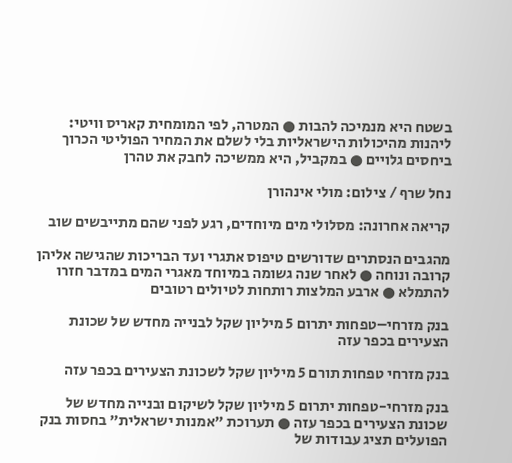בשטח היא מנמיכה להבות ● המטרה, לפי המומחית קאריס וויטי: ליהנות מהיכולות הישראליות בלי לשלם את המחיר הפוליטי הכרוך ביחסים גלויים ● במקביל, היא ממשיכה לחבק את טהרן

נחל שרף / צילום: מולי אינהורן

קריאה אחרונה: מסלולי מים מיוחדים, רגע לפני שהם מתייבשים שוב

מהגבים הנסתרים שדורשים טיפוס אתגרי ועד הבריכות שהגישה אליהן קרובה ונוחה ● לאחר שנה גשומה במיוחד מאגרי המים במדבר חזרו להתמלא ● ארבע המלצות רותחות לטיולים רטובים

בנק מזרחי–טפחות יתרום 5 מיליון שקל לבנייה מחדש של שכונת הצעירים בכפר עזה

בנק מזרחי טפחות תורם 5 מיליון שקל לשכונת הצעירים בכפר עזה

בנק מזרחי-טפחות יתרום 5 מיליון שקל לשיקום ובנייה מחדש של שכונת הצעירים בכפר עזה ● תערוכת "אמנות ישראלית" בחסות בנק הפועלים תציג עבודות של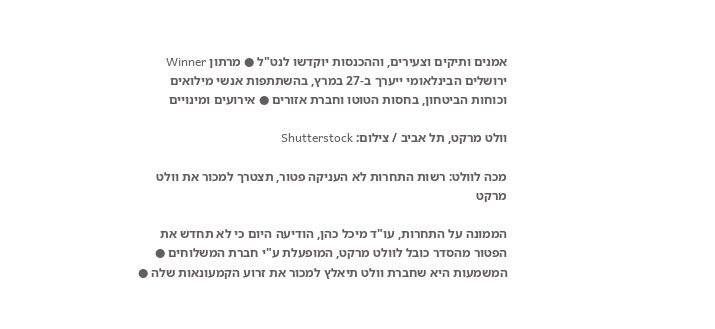אמנים ותיקים וצעירים, וההכנסות יוקדשו לנט"ל ● מרתון Winner ירושלים הבינלאומי ייערך ב-27 במרץ, בהשתתפות אנשי מילואים וכוחות הביטחון, בחסות הטוטו וחברת אזורים ● אירועים ומינויים

וולט מרקט, תל אביב / צילום: Shutterstock

מכה לוולט: רשות התחרות לא העניקה פטור, תצטרך למכור את וולט מרקט

הממונה על התחרות, עו"ד מיכל כהן, הודיעה היום כי לא תחדש את הפטור מהסדר כובל לוולט מרקט, המופעלת ע"י חברת המשלוחים ● המשמעות היא שחברת וולט תיאלץ למכור את זרוע הקמעונאות שלה ●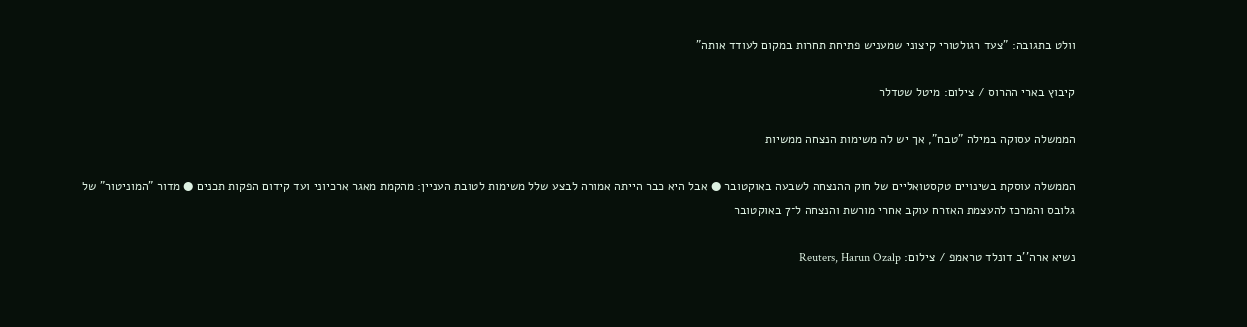וולט בתגובה: "צעד רגולטורי קיצוני שמעניש פתיחת תחרות במקום לעודד אותה"

קיבוץ בארי ההרוס / צילום: מיטל שטדלר

הממשלה עסוקה במילה "טבח", אך יש לה משימות הנצחה ממשיות

הממשלה עוסקת בשינויים טקסטואליים של חוק ההנצחה לשבעה באוקטובר ● אבל היא כבר הייתה אמורה לבצע שלל משימות לטובת העניין: מהקמת מאגר ארכיוני ועד קידום הפקות תכנים ● מדור "המוניטור" של גלובס והמרכז להעצמת האזרח עוקב אחרי מורשת והנצחה ל־7 באוקטובר

נשיא ארה''ב דונלד טראמפ / צילום: Reuters, Harun Ozalp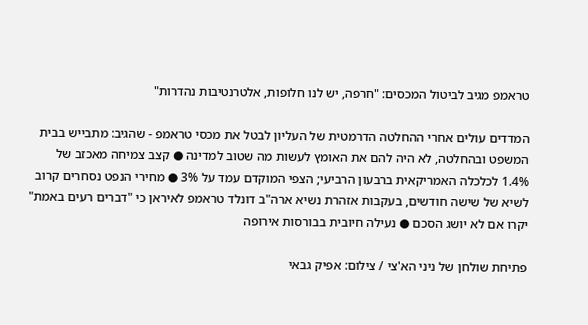טראמפ מגיב לביטול המכסים: "חרפה, יש לנו חלופות, אלטרנטיבות נהדרות"

המדדים עולים אחרי ההחלטה הדרמטית של העליון לבטל את מכסי טראמפ - שהגיב: מתבייש בבית המשפט ובהחלטה, לא היה להם את האומץ לעשות מה שטוב למדינה ● קצב צמיחה מאכזב של 1.4% לכלכלה האמריקאית ברבעון הרביעי; הצפי המוקדם עמד על 3% ● מחירי הנפט נסחרים קרוב לשיא של שישה חודשים, בעקבות אזהרת נשיא ארה"ב דונלד טראמפ לאיראן כי "דברים רעים באמת" יקרו אם לא יושג הסכם ● נעילה חיובית בבורסות אירופה

פתיחת שולחן של ניני הא'צי / צילום: אפיק גבאי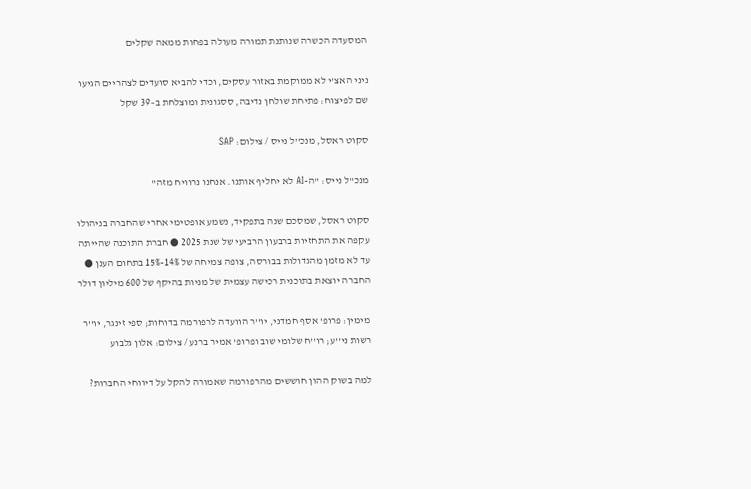המסעדה הכשרה שנותנת תמורה מעולה בפחות ממאה שקלים

ניני האצ'י לא ממוקמת באזור עסקים, וכדי להביא סועדים לצהריים הגיעו שם לפיצוח: פתיחת שולחן נדיבה, ססגונית ומוצלחת ב–39 שקל

סקוט ראסל, מנכ''ל נייס / צילום: SAP

מנכ"ל נייס: "ה-AI לא יחליף אותנו. אנחנו נרוויח מזה"

סקוט ראסל, שמסכם שנה בתפקיד, נשמע אופטימי אחרי שהחברה בניהולו עקפה את התחזיות ברבעון הרביעי של שנת 2025 ● חברת התוכנה שהייתה עד לא מזמן מהגדולות בבורסה, צופה צמיחה של 14%-15% בתחום הענן ● החברה יוצאת בתוכנית רכישה עצמית של מניות בהיקף של 600 מיליון דולר

מימין: פרופ' אסף חמדני, יו''ר הוועדה לרפורמה בדוחות; ספי זינגר, יו''ר רשות ני''ע; רו''ח שלומי שוב ופרופ' אמיר ברנע / צילום: אלון גלבוע

למה בשוק ההון חוששים מהרפורמה שאמורה להקל על דיווחי החברות?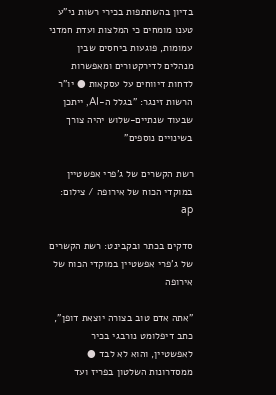בדיון בהשתתפות בכירי רשות ני"ע טענו מומחים כי המלצות ועדת חמדני עמומות, פוגעות ביחסים שבין מנהלים לדירקטורים ומאפשרות לדחות דיווחים על עסקאות ● יו"ר הרשות זינגר: "בגלל ה-AI, ייתכן שבעוד שנתיים-שלוש יהיה צורך בשינויים נוספים"

רשת הקשרים של ג'פרי אפשטיין במוקדי הכוח של אירופה / צילום: ap

סדקים בכתר ובקבינט: רשת הקשרים של ג'פרי אפשטיין במוקדי הכוח של אירופה

"אתה אדם טוב בצורה יוצאת דופן", כתב דיפלומט נורבגי בכיר לאפשטיין, והוא לא לבד ● ממסדרונות השלטון בפריז ועד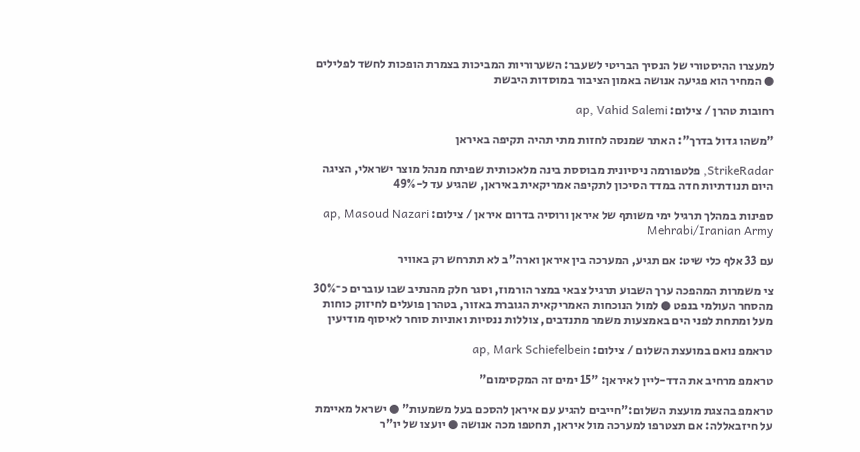למעצרו ההיסטורי של הנסיך הבריטי לשעבר: השערוריות המביכות בצמרת הופכות לחשד לפלילים ● המחיר הוא פגיעה אנושה באמון הציבור במוסדות היבשת

רחובות טהרן / צילום: ap, Vahid Salemi

"משהו גדול בדרך": האתר שמנסה לחזות מתי תהיה תקיפה באיראן

StrikeRadar, פלטפורמה ניסיונית מבוססת בינה מלאכותית שפיתח מנהל מוצר ישראלי, הציגה היום תנודתיות חדה במדד הסיכון לתקיפה אמריקאית באיראן, שהגיע עד ל-49%

ספינות במהלך תרגיל ימי משותף של איראן ורוסיה בדרום איראן / צילום: ap, Masoud Nazari Mehrabi/Iranian Army

עם 33 אלף כלי שיט: אם תגיע, המערכה בין איראן וארה"ב לא תתרחש רק באוויר

צי משמרות המהפכה ערך השבוע תרגיל צבאי במצר הורמוז, וסגר חלק מהנתיב שבו עוברים כ־30% מהסחר העולמי בנפט ● למול הנוכחות האמריקאית הגוברת באזור, בטהרן פועלים לחיזוק כוחות מעל ומתחת לפני הים באמצעות משמר מתנדבים, צוללות ננסיות ואוניות סוחר לאיסוף מודיעין

טראמפ נואם במועצת השלום / צילום: ap, Mark Schiefelbein

טראמפ מרחיב את הדד-ליין לאיראן: "15 ימים זה המקסימום"

טראמפ בהצגת מועצת השלום:"חייבים להגיע עם איראן להסכם בעל משמעות" ● ישראל מאיימת על חיזבאללה: אם תצטרפו למערכה מול איראן, תחטפו מכה אנושה ● יועצו של יו"ר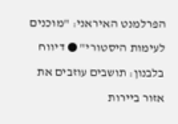הפרלמנט האיראני: "מוכנים לעימות היסטורי" ● דיווח בלבנון: תושבים עוזבים את אזור ביירות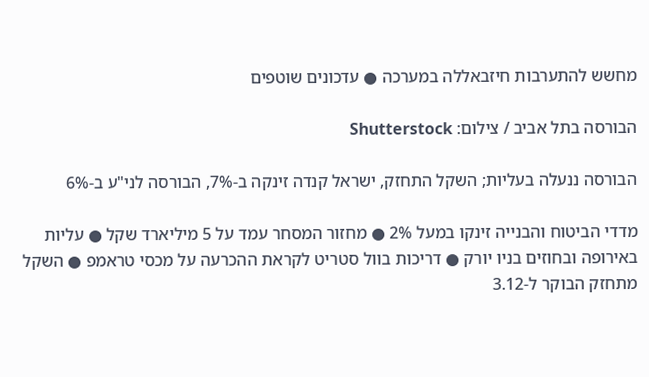מחשש להתערבות חיזבאללה במערכה ● עדכונים שוטפים

הבורסה בתל אביב / צילום: Shutterstock

הבורסה ננעלה בעליות; השקל התחזק, ישראל קנדה זינקה ב-7%, הבורסה לני"ע ב-6%

מדדי הביטוח והבנייה זינקו במעל 2% ● מחזור המסחר עמד על 5 מיליארד שקל ● עליות באירופה ובחוזים בניו יורק ● דריכות בוול סטריט לקראת ההכרעה על מכסי טראמפ ● השקל מתחזק הבוקר ל-3.12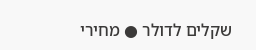שקלים לדולר ● מחירי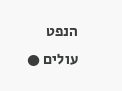הנפט עולים ●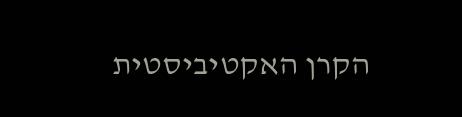הקרן האקטיביסטית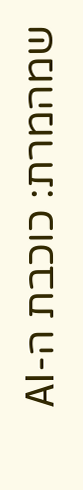שמהמרת: כוכבת ה-AI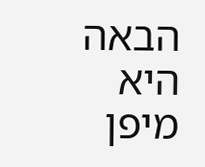הבאה היא מיפן